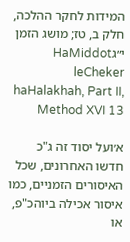המידות לחקר ההלכה, חלק ב, טז; מושג הזמן י״גHaMiddot leCheker haHalakhah, Part II, Method XVI 13

א׳ועל יסוד זה ג"כ חדשו האחרונים, שכל האיסורים הזמניים, כמו איסור אכילה ביוהכ"פ, או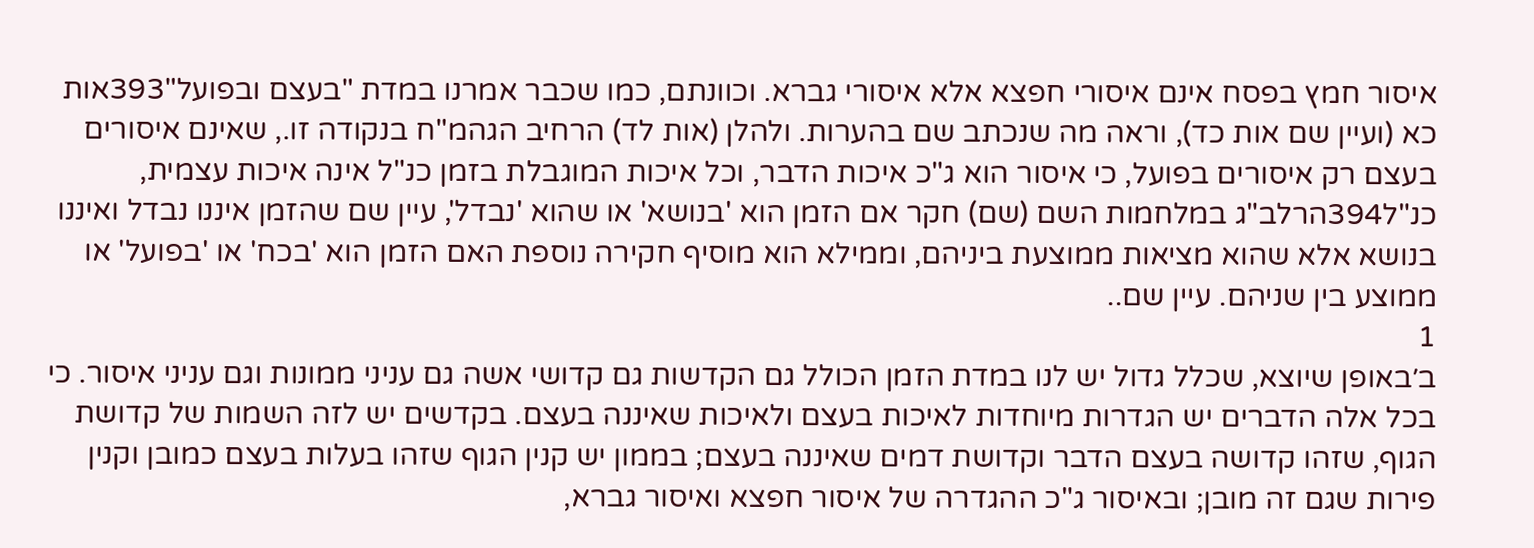איסור חמץ בפסח אינם איסורי חפצא אלא איסורי גברא. וכוונתם, כמו שכבר אמרנו במדת "בעצם ובפועל"393אות כא (ועיין שם אות כד), וראה מה שנכתב שם בהערות. ולהלן (אות לד) הרחיב הגהמ"ח בנקודה זו., שאינם איסורים בעצם רק איסורים בפועל, כי איסור הוא ג"כ איכות הדבר, וכל איכות המוגבלת בזמן כנ"ל אינה איכות עצמית, כנ"ל394הרלב"ג במלחמות השם (שם) חקר אם הזמן הוא 'בנושא' או שהוא 'נבדל', עיין שם שהזמן איננו נבדל ואיננו בנושא אלא שהוא מציאות ממוצעת ביניהם, וממילא הוא מוסיף חקירה נוספת האם הזמן הוא 'בכח' או 'בפועל' או ממוצע בין שניהם. עיין שם..
1
ב׳באופן שיוצא, שכלל גדול יש לנו במדת הזמן הכולל גם הקדשות גם קדושי אשה גם עניני ממונות וגם עניני איסור. כי בכל אלה הדברים יש הגדרות מיוחדות לאיכות בעצם ולאיכות שאיננה בעצם. בקדשים יש לזה השמות של קדושת הגוף, שזהו קדושה בעצם הדבר וקדושת דמים שאיננה בעצם; בממון יש קנין הגוף שזהו בעלות בעצם כמובן וקנין פירות שגם זה מובן; ובאיסור ג"כ ההגדרה של איסור חפצא ואיסור גברא,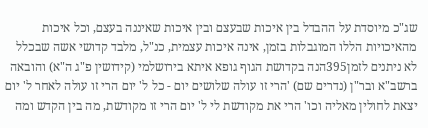שג"כ מיוסדת על ההבדל בין איכות שבעצם ובין איכות שאיננה בעצם, וכל איכות מהאיכויות הללו המוגבלות בזמן, אינה איכות עצמית, כנ"ל, מלבד קדושי אשה שבכלל לא ניתנים לזמן395הנה בקדושת הגוף גופא איתא בירושלמי (קידושין פ"ג ה"א) והובאה ברשב"א ובר"ן (נדרים שם) 'הרי זו עולה שלושים יום - כל ל' יום הרי זו עולה לאחר ל' יום יצאת לחולין מאליה וכו' הרי את מקודשת לי ל' יום הרי זו מקודשת, מה בין הקדש ומה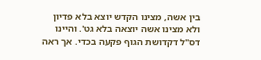בין אשה, מצינו הקדש יוצא בלא פדיון ולא מצינו אשה יוצאה בלא גט'. והיינו דס"ל דקדושת הגוף פקעה בכדי. אך ראה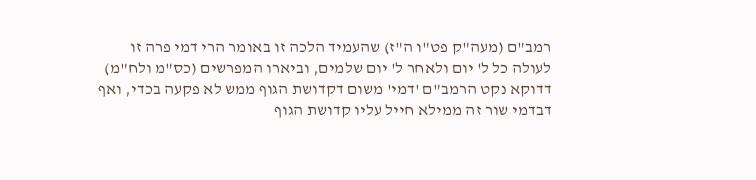רמב"ם (מעה"ק פט"ו ה"ז) שהעמיד הלכה זו באומר הרי דמי פרה זו לעולה כל ל' יום ולאחר ל' יום שלמים, וביארו המפרשים (כס"מ ולח"מ) דדוקא נקט הרמב"ם 'דמי' משום דקדושת הגוף ממש לא פקעה בכדי, ואף דבדמי שור זה ממילא חייל עליו קדושת הגוף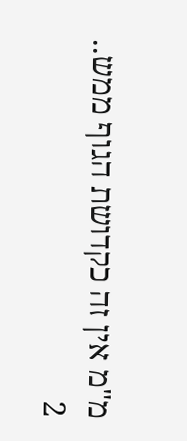מ"מ אין זה כקדושת הגוף ממש..
2